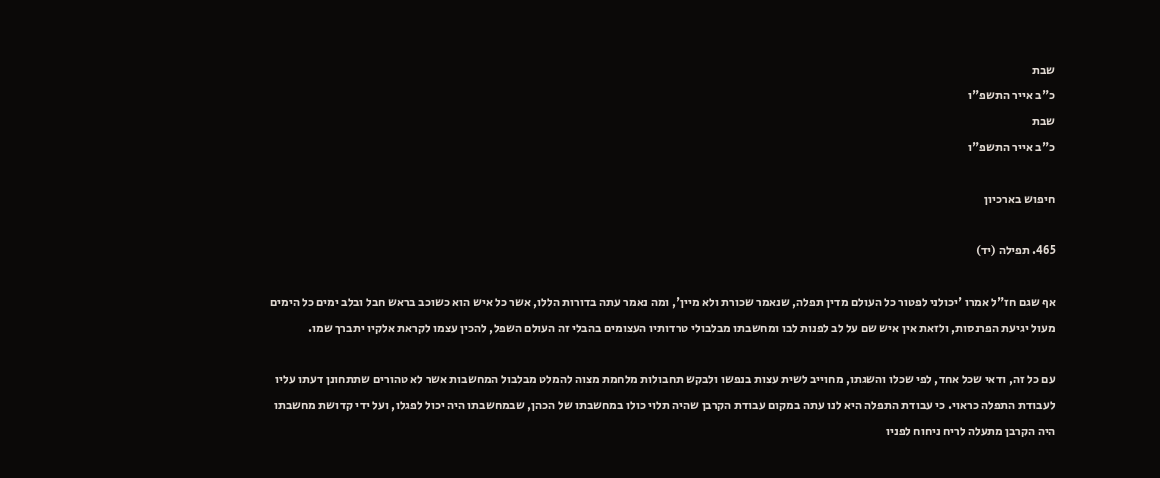שבת
כ"ב אייר התשפ"ו
שבת
כ"ב אייר התשפ"ו

חיפוש בארכיון

465. תפילה (יד)

אף שגם חז"ל אמרו 'יכולני לפטור כל העולם מדין תפלה, שנאמר שכורת ולא מיין', ומה נאמר עתה בדורות הללו, אשר כל איש הוא כשוכב בראש חבל ובלב ימים כל הימים מעול יגיעת הפרנסות, ולזאת אין איש שם על לב לפנות לבו ומחשבתו מבלבולי טרדותיו העצומים בהבלי זה העולם השפל, להכין עצמו לקראת אלקיו יתברך שמו.

עם כל זה, ודאי שכל אחד, לפי שכלו והשגתו, מחוייב לשית עצות בנפשו ולבקש תחבולות מלחמת מצוה להמלט מבלבול המחשבות אשר לא טהורים שתתחונן דעתו עליו לעבודת התפלה כראוי. כי עבודת התפלה היא לנו עתה במקום עבודת הקרבן שהיה תלוי כולו במחשבתו של הכהן, שבמחשבתו היה יכול לפגלו, ועל ידי קדושת מחשבתו היה הקרבן מתעלה לריח ניחוח לפניו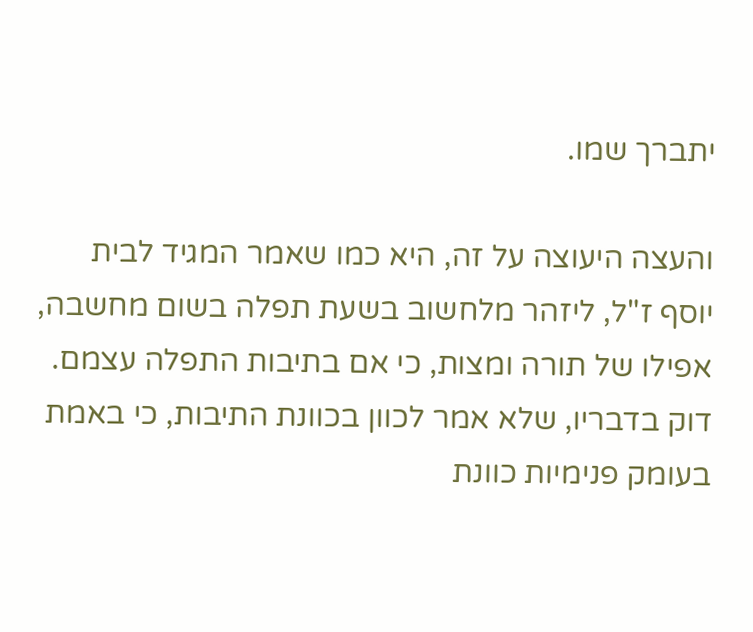יתברך שמו.

והעצה היעוצה על זה, היא כמו שאמר המגיד לבית יוסף ז"ל, ליזהר מלחשוב בשעת תפלה בשום מחשבה, אפילו של תורה ומצות, כי אם בתיבות התפלה עצמם. דוק בדבריו, שלא אמר לכוון בכוונת התיבות, כי באמת בעומק פנימיות כוונת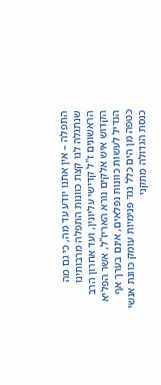התפלה – אין אתנו יודע עד מה, כי גם מה שנתגלה לנו קצת כוונות התפלה מרבותינו הראשונים ז"ל קדישי עליונין, ועד אחרון הרב הקדוש איש אלקים נורא האריז"ל, אשר הפליא הגדיל לעשות כוונות נפלאים, אינם בערך אף כטפה מן הים כלל נגד פנימיות עומק כוונת אנשי כנסת הגדולה מתקני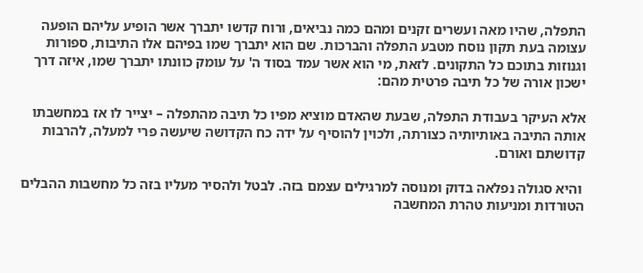התפלה, שהיו מאה ועשרים זקנים ומהם כמה נביאים, ורוח קדשו יתברך אשר הופיע עליהם הופעה עצומה בעת תקון נוסח מטבע התפלה והברכות. שם הוא יתברך שמו בפיהם אלו התיבות, ספורות וגנוזות בתוכם כל התקונים. לזאת, מי הוא אשר עמד בסוד ה' על עומק כוונתו יתברך שמו, איזה דרך ישכון אורה של כל תיבה פרטית מהם:

אלא העיקר בעבודת התפלה, שבעת שהאדם מוציא מפיו כל תיבה מהתפלה – יצייר לו אז במחשבתו אותה התיבה באותיותיה כצורתה, ולכוין להוסיף על ידה כח הקדושה שיעשה פרי למעלה, להרבות קדושתם ואורם.

 והיא סגולה נפלאה בדוק ומנוסה למרגילים עצמם בזה. לבטל ולהסיר מעליו בזה כל מחשבות ההבלים הטורדות ומניעות טהרת המחשבה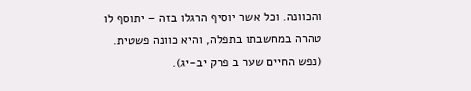והכוונה. וכל אשר יוסיף הרגלו בזה – יתוסף לו טהרה במחשבתו בתפלה, והיא כוונה פשטית. (נפש החיים שער ב פרק יב-יג).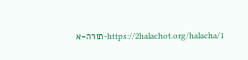https://2halachot.org/halacha/1-תורה-א